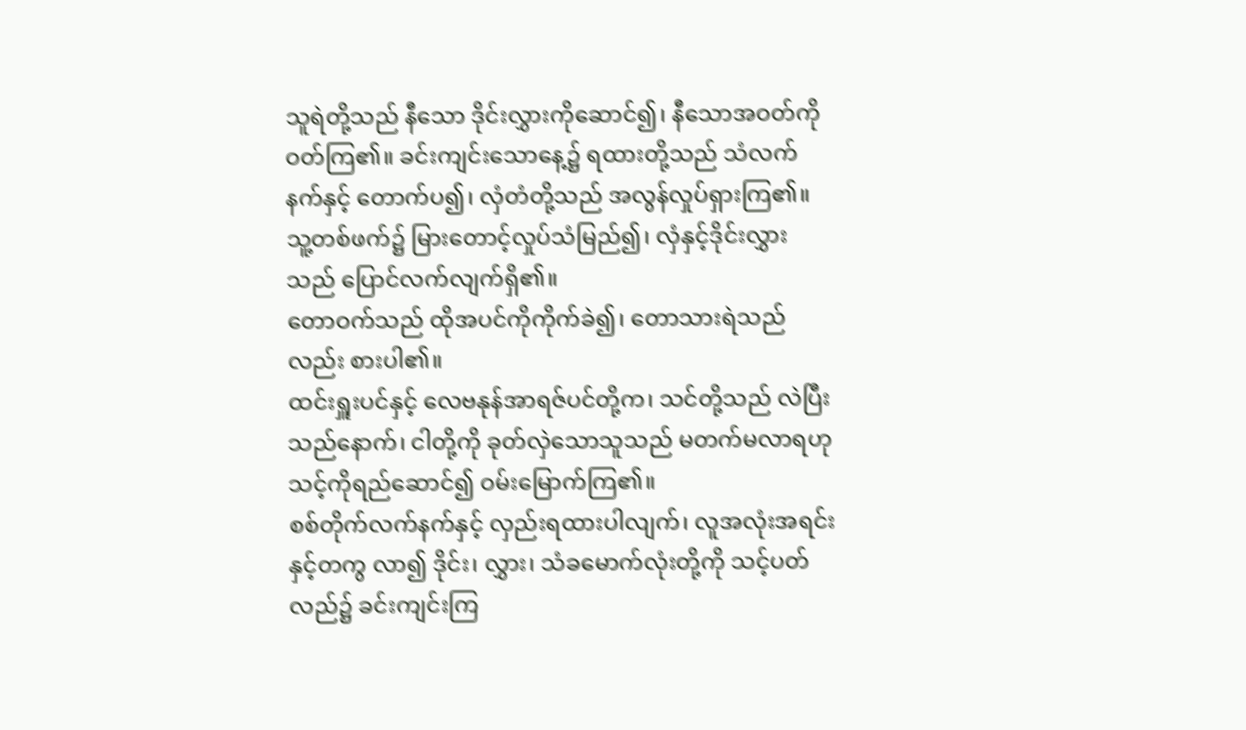သူရဲတို့သည် နီသော ဒိုင်းလွှားကိုဆောင်၍၊ နီသောအဝတ်ကို ဝတ်ကြ၏။ ခင်းကျင်းသောနေ့၌ ရထားတို့သည် သံလက်နက်နှင့် တောက်ပ၍၊ လှံတံတို့သည် အလွန်လှုပ်ရှားကြ၏။
သူ့တစ်ဖက်၌ မြားတောင့်လှုပ်သံမြည်၍၊ လှံနှင့်ဒိုင်းလွှားသည် ပြောင်လက်လျက်ရှိ၏။
တောဝက်သည် ထိုအပင်ကိုကိုက်ခဲ၍၊ တောသားရဲသည်လည်း စားပါ၏။
ထင်းရှူးပင်နှင့် လေဗနုန်အာရဇ်ပင်တို့က၊ သင်တို့သည် လဲပြီးသည်နောက်၊ ငါတို့ကို ခုတ်လှဲသောသူသည် မတက်မလာရဟု သင့်ကိုရည်ဆောင်၍ ဝမ်းမြောက်ကြ၏။
စစ်တိုက်လက်နက်နှင့် လှည်းရထားပါလျက်၊ လူအလုံးအရင်းနှင့်တကွ လာ၍ ဒိုင်း၊ လွှား၊ သံခမောက်လုံးတို့ကို သင့်ပတ်လည်၌ ခင်းကျင်းကြ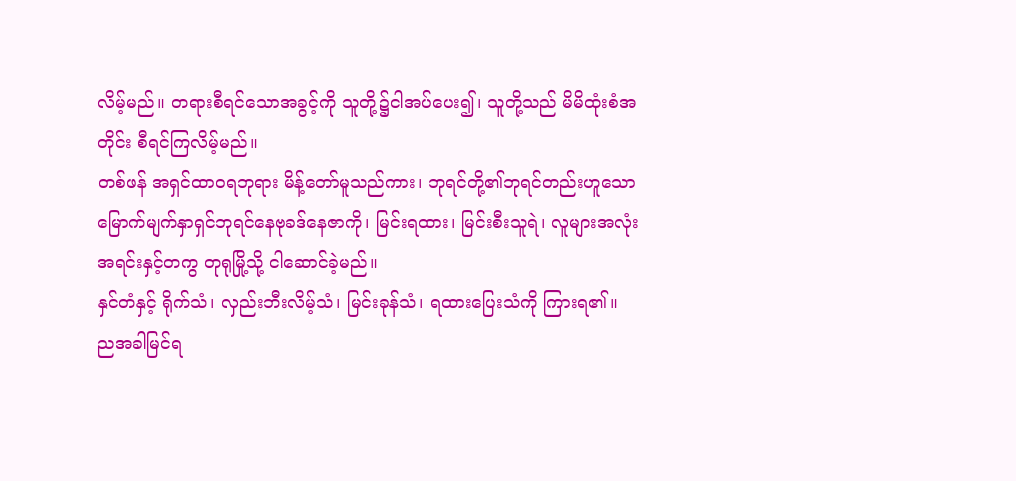လိမ့်မည်။ တရားစီရင်သောအခွင့်ကို သူတို့၌ငါအပ်ပေး၍၊ သူတို့သည် မိမိထုံးစံအတိုင်း စီရင်ကြလိမ့်မည်။
တစ်ဖန် အရှင်ထာဝရဘုရား မိန့်တော်မူသည်ကား၊ ဘုရင်တို့၏ဘုရင်တည်းဟူသော မြောက်မျက်နှာရှင်ဘုရင်နေဗုခဒ်နေဇာကို၊ မြင်းရထား၊ မြင်းစီးသူရဲ၊ လူများအလုံးအရင်းနှင့်တကွ တုရုမြို့သို့ ငါဆောင်ခဲ့မည်။
နှင်တံနှင့် ရိုက်သံ၊ လှည်းဘီးလိမ့်သံ၊ မြင်းခုန်သံ၊ ရထားပြေးသံကို ကြားရ၏။
ညအခါမြင်ရ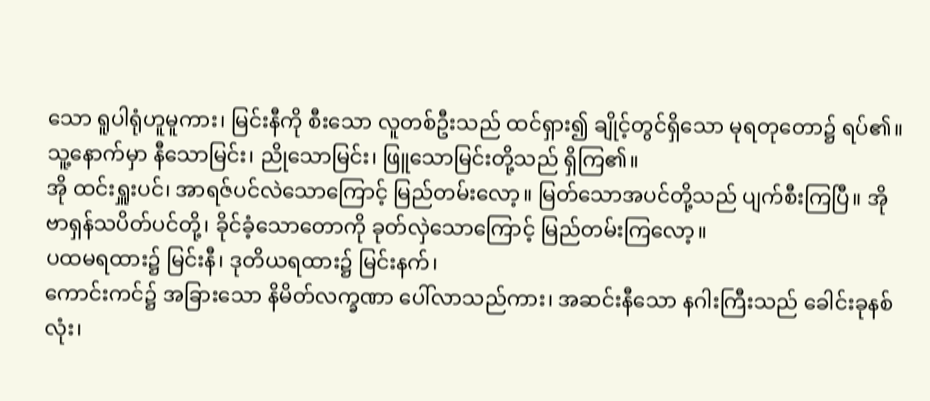သော ရူပါရုံဟူမူကား၊ မြင်းနီကို စီးသော လူတစ်ဦးသည် ထင်ရှား၍ ချိုင့်တွင်ရှိသော မုရတုတော၌ ရပ်၏။ သူ့နောက်မှာ နီသောမြင်း၊ ညိုသောမြင်း၊ ဖြူသောမြင်းတို့သည် ရှိကြ၏။
အို ထင်းရှူးပင်၊ အာရဇ်ပင်လဲသောကြောင့် မြည်တမ်းလော့။ မြတ်သောအပင်တို့သည် ပျက်စီးကြပြီ။ အို ဗာရှန်သပိတ်ပင်တို့၊ ခိုင်ခံ့သောတောကို ခုတ်လှဲသောကြောင့် မြည်တမ်းကြလော့။
ပထမရထား၌ မြင်းနီ၊ ဒုတိယရထား၌ မြင်းနက်၊
ကောင်းကင်၌ အခြားသော နိမိတ်လက္ခဏာ ပေါ်လာသည်ကား၊ အဆင်းနီသော နဂါးကြီးသည် ခေါင်းခုနစ်လုံး၊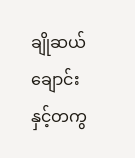ချိုဆယ်ချောင်းနှင့်တကွ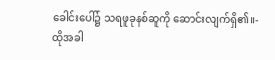ခေါင်းပေါ်၌ သရဖူခုနစ်ဆူကို ဆောင်းလျက်ရှိ၏။-
ထိုအခါ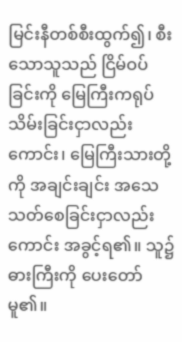မြင်းနီတစ်စီးထွက်၍၊ စီးသောသူသည် ငြိမ်ဝပ်ခြင်းကို မြေကြီးကရုပ်သိမ်းခြင်းငှာလည်းကောင်း၊ မြေကြီးသားတို့ကို အချင်းချင်း အသေသတ်စေခြင်းငှာလည်းကောင်း အခွင့်ရ၏။ သူ၌ဓားကြီးကို ပေးတော်မူ၏။